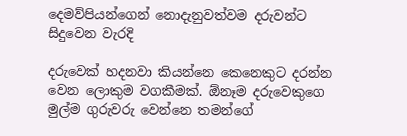දෙමව්පියන්ගෙන් නොදැනුවත්වම දරුවන්ට සිදුවෙන වැරදි

දරුවෙක් හදනවා කියන්නෙ කෙනෙකුට දරන්න වෙන ලොකුම වගකීමක්. ඕනෑම දරුවෙකුගෙ මුල්ම ගුරුවරු වෙන්නෙ තමන්ගේ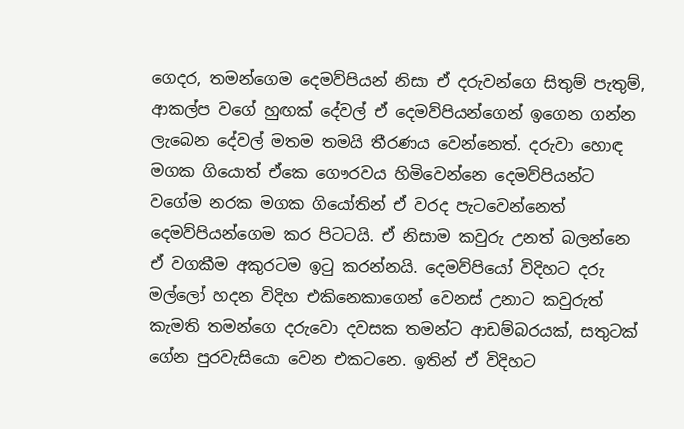ගෙදර, තමන්ගෙම දෙමව්පියන් නිසා ඒ දරුවන්ගෙ සිතුම් පැතුම්, ආකල්ප වගේ හුඟක් දේවල් ඒ දෙමව්පියන්ගෙන් ඉගෙන ගන්න ලැබෙන දේවල් මතම තමයි තීරණය වෙන්නෙත්. දරුවා හොඳ මගක ගියොත් ඒකෙ ගෞරවය හිමිවෙන්නෙ දෙමව්පියන්ට වගේම නරක මගක ගියෝතින් ඒ වරද පැටවෙන්නෙත් දෙමව්පියන්ගෙම කර පිටටයි. ඒ නිසාම කවුරු උනත් බලන්නෙ ඒ වගකීම අකුරටම ඉටු කරන්නයි. දෙමව්පියෝ විදිහට දරු මල්ලෝ හදන විදිහ එකිනෙකාගෙන් වෙනස් උනාට කවුරුත් කැමති තමන්ගෙ දරුවො දවසක තමන්ට ආඩම්බරයක්, සතුටක් ගේන පුරවැසියො වෙන එකටනෙ. ඉතින් ඒ විදිහට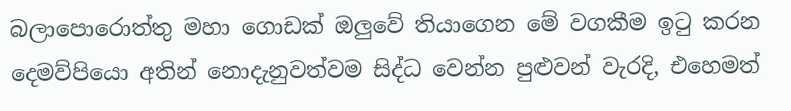බලාපොරොත්තු මහා ගොඩක් ඔලුවේ තියාගෙන මේ වගකීම ඉටු කරන දෙමව්පියො අතින් නොදැනුවත්වම සිද්ධ වෙන්න පුළුවන් වැරදි, එහෙමත්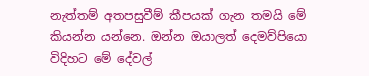නැත්තම් අතපසුවීම් කීපයක් ගැන තමයි මේ කියන්න යන්නෙ. ඔන්න ඔයාලත් දෙමව්පියො විදිහට මේ දේවල්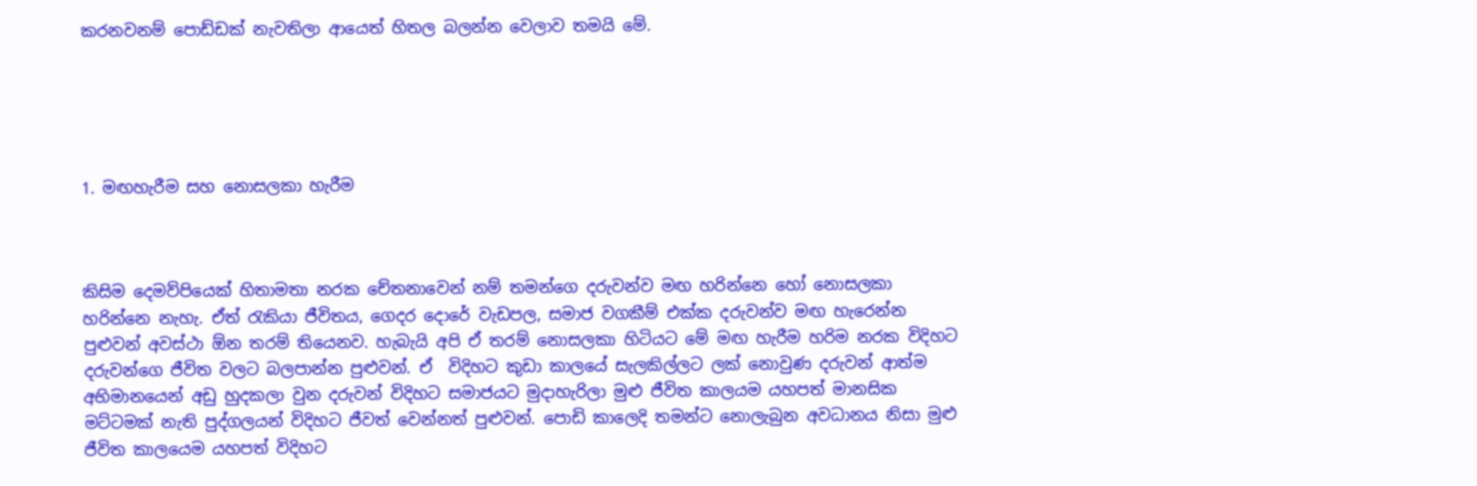කරනවනම් පොඩ්ඩක් නැවතිලා ආයෙත් හිතල බලන්න වෙලාව තමයි මේ.





1. මඟහැරීම සහ නොසලකා හැරීම



කිසිම දෙමව්පියෙක් හිතාමතා නරක චේතනාවෙන් නම් තමන්ගෙ දරුවන්ව මඟ හරින්නෙ හෝ නොසලකා හරින්නෙ නැහැ. ඒත් රැකියා ජීවිතය, ගෙදර දොරේ වැඩපල, සමාජ වගකීම් එක්ක දරුවන්ව මඟ හැරෙන්න පුළුවන් අවස්ථා ඕන තරම් තියෙනව. හැබැයි අපි ඒ තරම් නොසලකා හිටියට මේ මඟ හැරීම හරිම නරක විදිහට දරුවන්ගෙ ජීවිත වලට බලපාන්න පුළුවන්. ඒ  විදිහට කුඩා කාලයේ සැලකිල්ලට ලක් නොවුණ දරුවන් ආත්ම අභිමානයෙන් අඩු හුදකලා වුන දරුවන් විදිහට සමාජයට මුදාහැරිලා මුළු ජීවිත කාලයම යහපත් මානසික මට්ටමක් නැති පුද්ගලයන් විදිහට ජීවත් වෙන්නත් පුළුවන්. පොඩි කාලෙදි තමන්ට නොලැබුන අවධානය නිසා මුළු ජීවිත කාලයෙම යහපත් විදිහට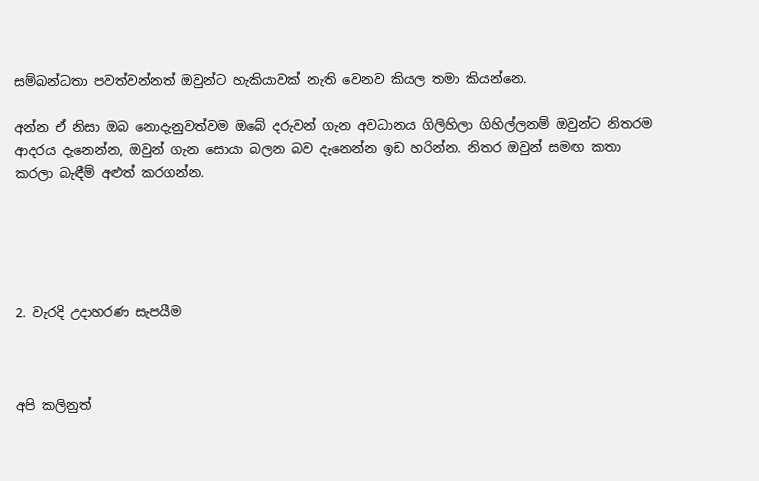සම්බන්ධතා පවත්වන්නත් ඔවුන්ට හැකියාවක් නැති වෙනව කියල තමා කියන්නෙ.

අන්න ඒ නිසා ඔබ නොදැනුවත්වම ඔබේ දරුවන් ගැන අවධානය ගිලිහිලා ගිහිල්ලනම් ඔවුන්ට නිතරම ආදරය දැනෙන්න, ඔවුන් ගැන සොයා බලන බව දැනෙන්න ඉඩ හරින්න. නිතර ඔවුන් සමඟ කතා කරලා බැඳීම් අළුත් කරගන්න.





2. වැරදි උදාහරණ සැපයීම



අපි කලිනුත්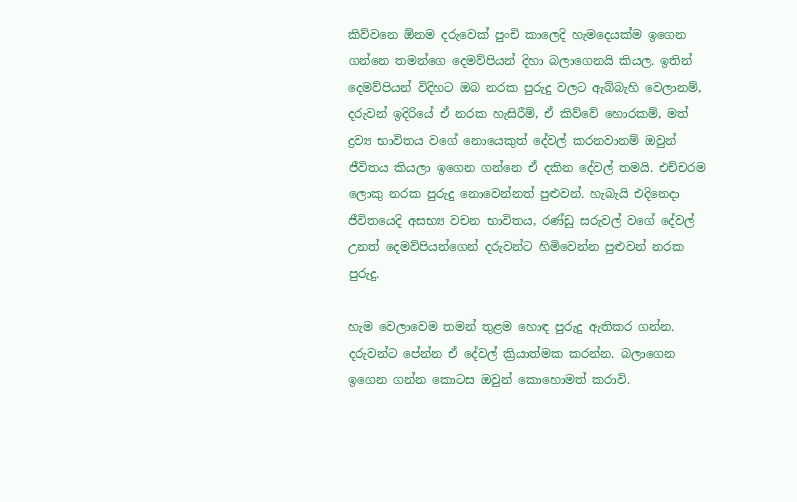කිව්වනෙ ඕනම දරුවෙක් පුංචි කාලෙදි හැමදෙයක්ම ඉගෙන ගන්නෙ තමන්ගෙ දෙමව්පියන් දිහා බලාගෙනයි කියල. ඉතින් දෙමව්පියන් විදිහට ඔබ නරක පුරුදු වලට ඇබ්බැහි වෙලානම්, දරුවන් ඉදිරියේ ඒ නරක හැසිරීම්, ඒ කිව්වේ හොරකම්, මත් ද්‍රව්‍ය භාවිතය වගේ නොයෙකුත් දේවල් කරනවානම් ඔවුන් ජීවිතය කියලා ඉගෙන ගන්නෙ ඒ දකින දේවල් තමයි. එච්චරම ලොකු නරක පුරුදු නොවෙන්නත් පුළුවන්. හැබැයි එදිනෙදා ජීවිතයෙදි අසභ්‍ය වචන භාවිතය, රණ්ඩු සරුවල් වගේ දේවල් උනත් දෙමව්පියන්ගෙන් දරුවන්ට හිමිවෙන්න පුළුවන් නරක පුරුදු.

හැම වෙලාවෙම තමන් තුළම හොඳ පුරුදු ඇතිකර ගන්න. දරුවන්ට පේන්න ඒ දේවල් ක්‍රියාත්මක කරන්න. බලාගෙන ඉගෙන ගන්න කොටස ඔවුන් කොහොමත් කරාවි.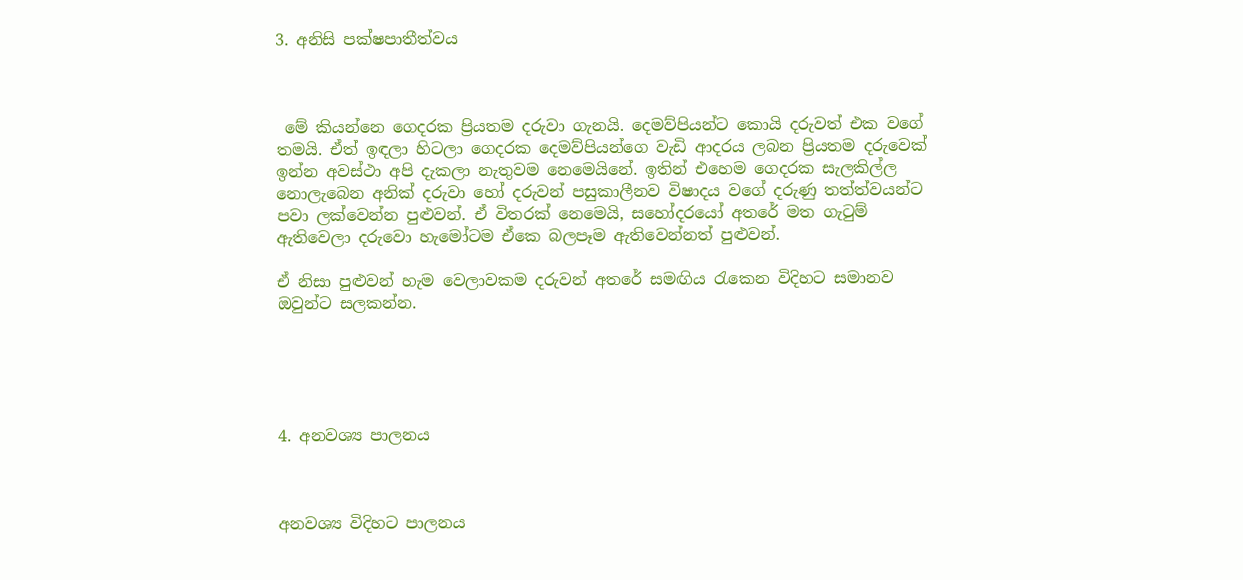3. අනිසි පක්ෂපාතීත්වය



 මේ කියන්නෙ ගෙදරක ප්‍රියතම දරුවා ගැනයි. දෙමව්පියන්ට කොයි දරුවත් එක වගේ තමයි. ඒත් ඉඳලා හිටලා ගෙදරක දෙමව්පියන්ගෙ වැඩි ආදරය ලබන ප්‍රියතම දරුවෙක් ඉන්න අවස්ථා අපි දැකලා නැතුවම නෙමෙයිනේ. ඉතින් එහෙම ගෙදරක සැලකිල්ල නොලැබෙන අනික් දරුවා හෝ දරුවන් පසුකාලීනව විෂාදය වගේ දරුණු තත්ත්වයන්ට පවා ලක්වෙන්න පුළුවන්. ඒ විතරක් නෙමෙයි, සහෝදරයෝ අතරේ මත ගැටුම් ඇතිවෙලා දරුවො හැමෝටම ඒකෙ බලපෑම ඇතිවෙන්නත් පුළුවන්.

ඒ නිසා පුළුවන් හැම වෙලාවකම දරුවන් අතරේ සමඟිය රැකෙන විදිහට සමානව ඔවුන්ට සලකන්න.





4. අනවශ්‍ය පාලනය



අනවශ්‍ය විදිහට පාලනය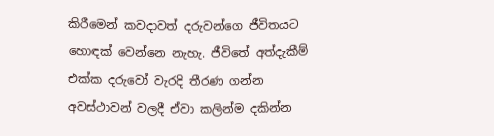කිරීමෙන් කවදාවත් දරුවන්ගෙ ජීවිතයට හොඳක් වෙන්නෙ නැහැ. ජීවිතේ අත්දැකීම් එක්ක දරුවෝ වැරදි තීරණ ගන්න අවස්ථාවන් වලදී ඒවා කලින්ම දකින්න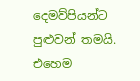දෙමව්පියන්ට පුළුවන් තමයි. එහෙම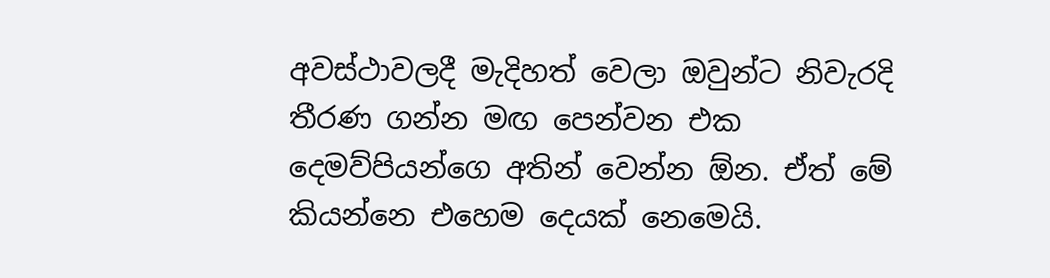අවස්ථාවලදී මැදිහත් වෙලා ඔවුන්ට නිවැරදි තීරණ ගන්න මඟ පෙන්වන එක දෙමව්පියන්ගෙ අතින් වෙන්න ඕන. ඒත් මේ කියන්නෙ එහෙම දෙයක් නෙමෙයි.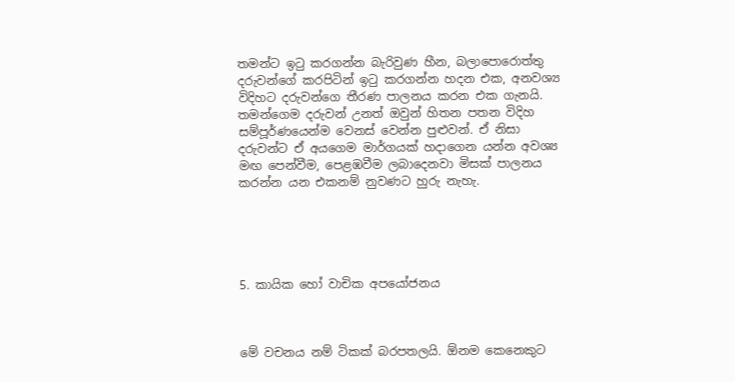තමන්ට ඉටු කරගන්න බැරිවුණ හීන, බලාපොරොත්තු දරුවන්ගේ කරපිටින් ඉටු කරගන්න හදන එක, අනවශ්‍ය විදිහට දරුවන්ගෙ තීරණ පාලනය කරන එක ගැනයි. තමන්ගෙම දරුවන් උනත් ඔවුන් හිතන පතන විදිහ සම්පූර්ණයෙන්ම වෙනස් වෙන්න පුළුවන්. ඒ නිසා දරුවන්ට ඒ අයගෙම මාර්ගයක් හදාගෙන යන්න අවශ්‍ය මඟ පෙන්වීම, පෙළඹවීම ලබාදෙනවා මිසක් පාලනය කරන්න යන එකනම් නුවණට හුරු නැහැ.





5. කායික හෝ වාචික අපයෝජනය



මේ වචනය නම් ටිකක් බරපතලයි. ඕනම කෙනෙකුට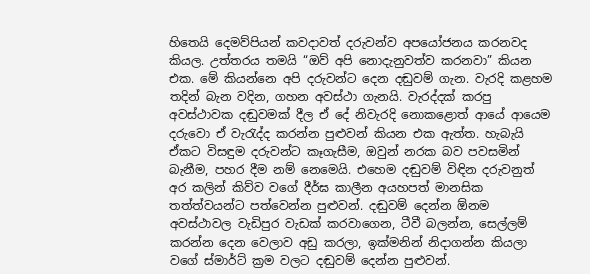හිතෙයි දෙමව්පියන් කවදාවත් දරුවන්ව අපයෝජනය කරනවද කියල. උත්තරය තමයි “ඔව් අපි නොදැනුවත්ව කරනවා” කියන එක. මේ කියන්නෙ අපි දරුවන්ට දෙන දඬුවම් ගැන. වැරදි කළහම තදින් බැන වදින, ගහන අවස්ථා ගැනයි. වැරද්දක් කරපු අවස්ථාවක දඬුවමක් දීල ඒ දේ නිවැරදි නොකළොත් ආයේ ආයෙම දරුවො ඒ වැරැද්ද කරන්න පුළුවන් කියන එක ඇත්ත. හැබැයි ඒකට විසඳුම දරුවන්ට කෑගැසීම, ඔවුන් නරක බව පවසමින් බැනීම, පහර දීම නම් නෙමෙයි. එහෙම දඬුවම් විඳින දරුවනුත් අර කලින් කිව්ව වගේ දීර්ඝ කාලීන අයහපත් මානසික තත්ත්වයන්ට පත්වෙන්න පුළුවන්. දඬුවම් දෙන්න ඕනම අවස්ථාවල වැඩිපුර වැඩක් කරවාගෙන, ටීවී බලන්න, සෙල්ලම් කරන්න දෙන වෙලාව අඩු කරලා, ඉක්මනින් නිදාගන්න කියලා වගේ ස්මාර්ට් ක්‍රම වලට දඬුවම් දෙන්න පුළුවන්.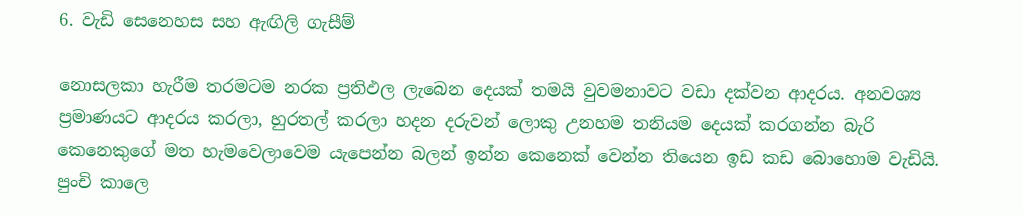6. වැඩි සෙනෙහස සහ ඇඟිලි ගැසීම්

නොසලකා හැරීම තරමටම නරක ප්‍රතිඵල ලැබෙන දෙයක් තමයි වුවමනාවට වඩා දක්වන ආදරය. අනවශ්‍ය ප්‍රමාණයට ආදරය කරලා, හුරතල් කරලා හදන දරුවන් ලොකු උනහම තනියම දෙයක් කරගන්න බැරි කෙනෙකුගේ මත හැමවෙලාවෙම යැපෙන්න බලන් ඉන්න කෙනෙක් වෙන්න තියෙන ඉඩ කඩ බොහොම වැඩියි. පුංචි කාලෙ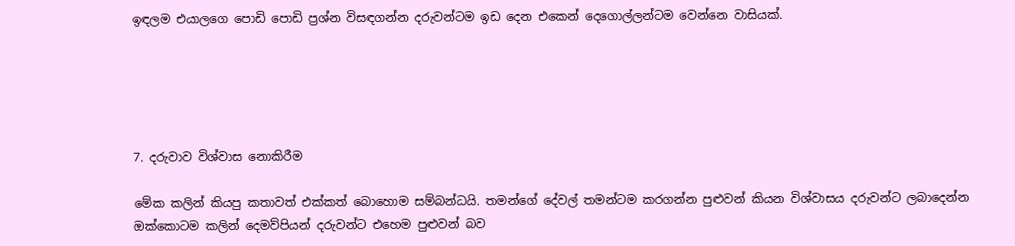ඉඳලම එයාලගෙ පොඩි පොඩි ප්‍රශ්න විසඳගන්න දරුවන්ටම ඉඩ දෙන එකෙන් දෙගොල්ලන්ටම වෙන්නෙ වාසියක්.





7. දරුවාව විශ්වාස නොකිරීම

මේක කලින් කියපු කතාවත් එක්කත් බොහොම සම්බන්ධයි. තමන්ගේ දේවල් තමන්ටම කරගන්න පුළුවන් කියන විශ්වාසය දරුවන්ට ලබාදෙන්න ඔක්කොටම කලින් දෙමව්පියන් දරුවන්ට එහෙම පුළුවන් බව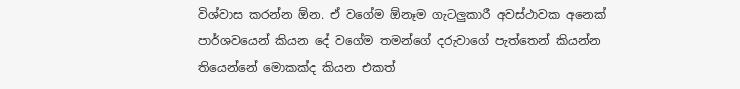විශ්වාස කරන්න ඕන. ඒ වගේම ඕනෑම ගැටලුකාරී අවස්ථාවක අනෙක් පාර්ශවයෙන් කියන දේ වගේම තමන්ගේ දරුවාගේ පැත්තෙන් කියන්න තියෙන්නේ මොකක්ද කියන එකත්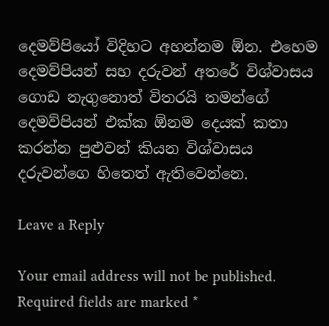දෙමව්පියෝ විදිහට අහන්නම ඕන. එහෙම දෙමව්පියන් සහ දරුවන් අතරේ විශ්වාසය ගොඩ නැගුනොත් විතරයි තමන්ගේ දෙමව්පියන් එක්ක ඕනම දෙයක් කතා කරන්න පුළුවන් කියන විශ්වාසය දරුවන්ගෙ හිතෙත් ඇතිවෙන්නෙ.

Leave a Reply

Your email address will not be published. Required fields are marked *